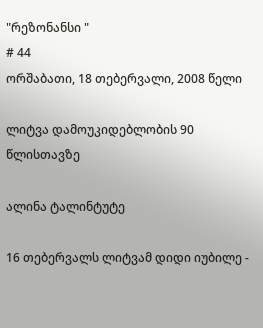"რეზონანსი "
# 44
ორშაბათი, 18 თებერვალი, 2008 წელი

ლიტვა დამოუკიდებლობის 90 წლისთავზე

ალინა ტალინტუტე

16 თებერვალს ლიტვამ დიდი იუბილე -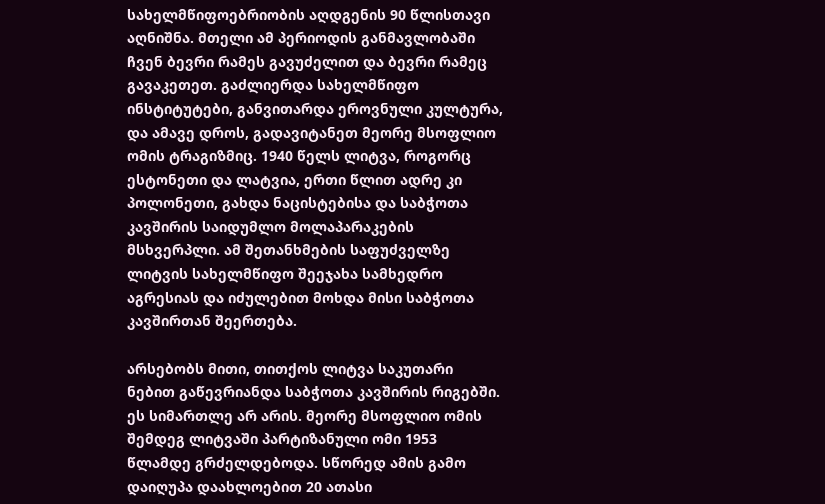სახელმწიფოებრიობის აღდგენის 90 წლისთავი აღნიშნა. მთელი ამ პერიოდის განმავლობაში ჩვენ ბევრი რამეს გავუძელით და ბევრი რამეც გავაკეთეთ. გაძლიერდა სახელმწიფო ინსტიტუტები, განვითარდა ეროვნული კულტურა, და ამავე დროს, გადავიტანეთ მეორე მსოფლიო ომის ტრაგიზმიც. 1940 წელს ლიტვა, როგორც ესტონეთი და ლატვია, ერთი წლით ადრე კი პოლონეთი, გახდა ნაცისტებისა და საბჭოთა კავშირის საიდუმლო მოლაპარაკების მსხვერპლი. ამ შეთანხმების საფუძველზე ლიტვის სახელმწიფო შეეჯახა სამხედრო აგრესიას და იძულებით მოხდა მისი საბჭოთა კავშირთან შეერთება.

არსებობს მითი, თითქოს ლიტვა საკუთარი ნებით გაწევრიანდა საბჭოთა კავშირის რიგებში. ეს სიმართლე არ არის. მეორე მსოფლიო ომის შემდეგ ლიტვაში პარტიზანული ომი 1953 წლამდე გრძელდებოდა. სწორედ ამის გამო დაიღუპა დაახლოებით 20 ათასი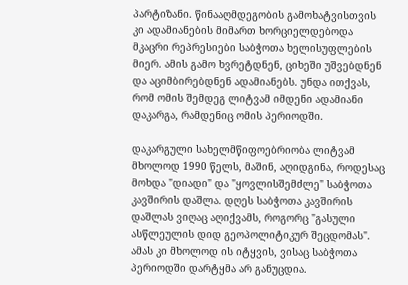პარტიზანი. წინააღმდეგობის გამოხატვისთვის კი ადამიანების მიმართ ხორციელდებოდა მკაცრი რეპრესიები საბჭოთა ხელისუფლების მიერ. ამის გამო ხვრეტდნენ, ციხეში უშვებდნენ და აციმბირებდნენ ადამიანებს. უნდა ითქვას, რომ ომის შემდეგ ლიტვამ იმდენი ადამიანი დაკარგა, რამდენიც ომის პერიოდში.

დაკარგული სახელმწიფოებრიობა ლიტვამ მხოლოდ 1990 წელს, მაშინ, აღიდგინა, როდესაც მოხდა "დიადი" და "ყოვლისშემძლე" საბჭოთა კავშირის დაშლა. დღეს საბჭოთა კავშირის დაშლას ვიღაც აღიქვამს, როგორც "გასული ასწლეულის დიდ გეოპოლიტიკურ შეცდომას". ამას კი მხოლოდ ის იტყვის, ვისაც საბჭოთა პერიოდში დარტყმა არ განუცდია.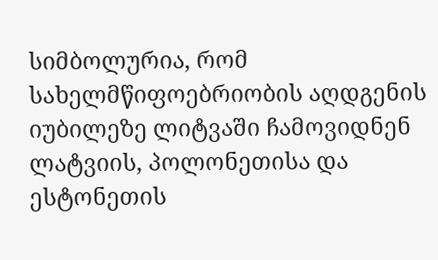სიმბოლურია, რომ სახელმწიფოებრიობის აღდგენის იუბილეზე ლიტვაში ჩამოვიდნენ ლატვიის, პოლონეთისა და ესტონეთის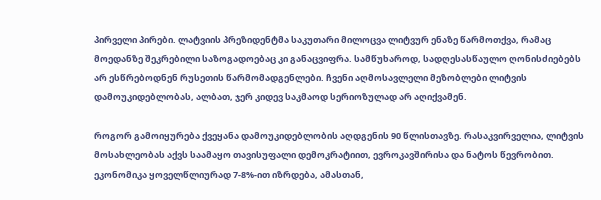პირველი პირები. ლატვიის პრეზიდენტმა საკუთარი მილოცვა ლიტვურ ენაზე წარმოთქვა, რამაც მოედანზე შეკრებილი საზოგადოებაც კი განაცვიფრა. სამწუხაროდ, სადღესასწაულო ღონისძიებებს არ ესწრებოდნენ რუსეთის წარმომადგენლები. ჩვენი აღმოსავლელი მეზობლები ლიტვის დამოუკიდებლობას, ალბათ, ჯერ კიდევ საკმაოდ სერიოზულად არ აღიქვამენ.

როგორ გამოიყურება ქვეყანა დამოუკიდებლობის აღდგენის 90 წლისთავზე. რასაკვირველია, ლიტვის მოსახლეობას აქვს საამაყო თავისუფალი დემოკრატიით, ევროკავშირისა და ნატოს წევრობით. ეკონომიკა ყოველწლიურად 7-8%-ით იზრდება, ამასთან,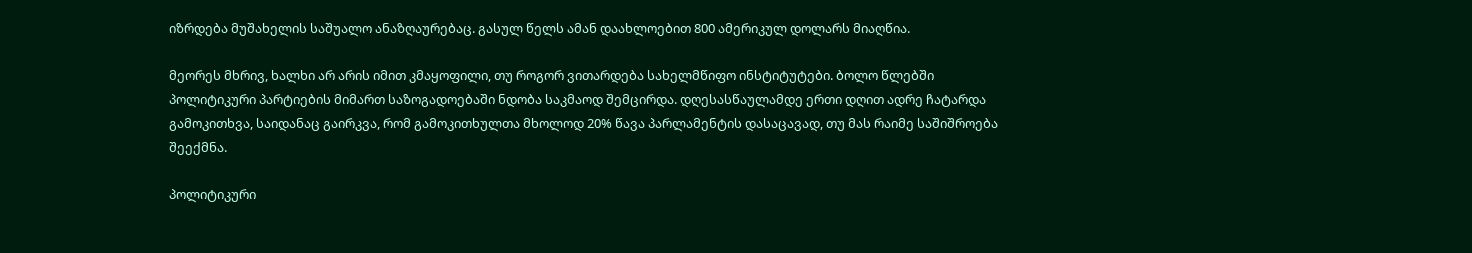იზრდება მუშახელის საშუალო ანაზღაურებაც. გასულ წელს ამან დაახლოებით 800 ამერიკულ დოლარს მიაღწია.

მეორეს მხრივ, ხალხი არ არის იმით კმაყოფილი, თუ როგორ ვითარდება სახელმწიფო ინსტიტუტები. ბოლო წლებში პოლიტიკური პარტიების მიმართ საზოგადოებაში ნდობა საკმაოდ შემცირდა. დღესასწაულამდე ერთი დღით ადრე ჩატარდა გამოკითხვა, საიდანაც გაირკვა, რომ გამოკითხულთა მხოლოდ 20% წავა პარლამენტის დასაცავად, თუ მას რაიმე საშიშროება შეექმნა.

პოლიტიკური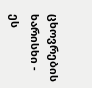ცხოვრების ხარისხი - ეს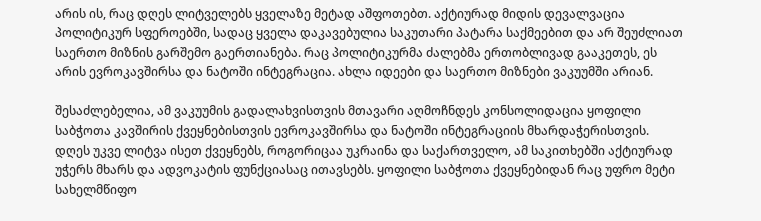არის ის, რაც დღეს ლიტველებს ყველაზე მეტად აშფოთებთ. აქტიურად მიდის დევალვაცია პოლიტიკურ სფეროებში, სადაც ყველა დაკავებულია საკუთარი პატარა საქმეებით და არ შეუძლიათ საერთო მიზნის გარშემო გაერთიანება. რაც პოლიტიკურმა ძალებმა ერთობლივად გააკეთეს, ეს არის ევროკავშირსა და ნატოში ინტეგრაცია. ახლა იდეები და საერთო მიზნები ვაკუუმში არიან.

შესაძლებელია, ამ ვაკუუმის გადალახვისთვის მთავარი აღმოჩნდეს კონსოლიდაცია ყოფილი საბჭოთა კავშირის ქვეყნებისთვის ევროკავშირსა და ნატოში ინტეგრაციის მხარდაჭერისთვის. დღეს უკვე ლიტვა ისეთ ქვეყნებს, როგორიცაა უკრაინა და საქართველო, ამ საკითხებში აქტიურად უჭერს მხარს და ადვოკატის ფუნქციასაც ითავსებს. ყოფილი საბჭოთა ქვეყნებიდან რაც უფრო მეტი სახელმწიფო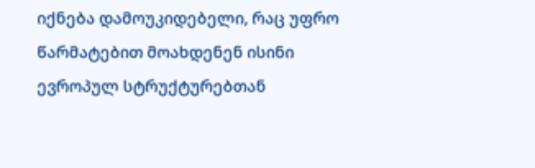იქნება დამოუკიდებელი, რაც უფრო წარმატებით მოახდენენ ისინი ევროპულ სტრუქტურებთან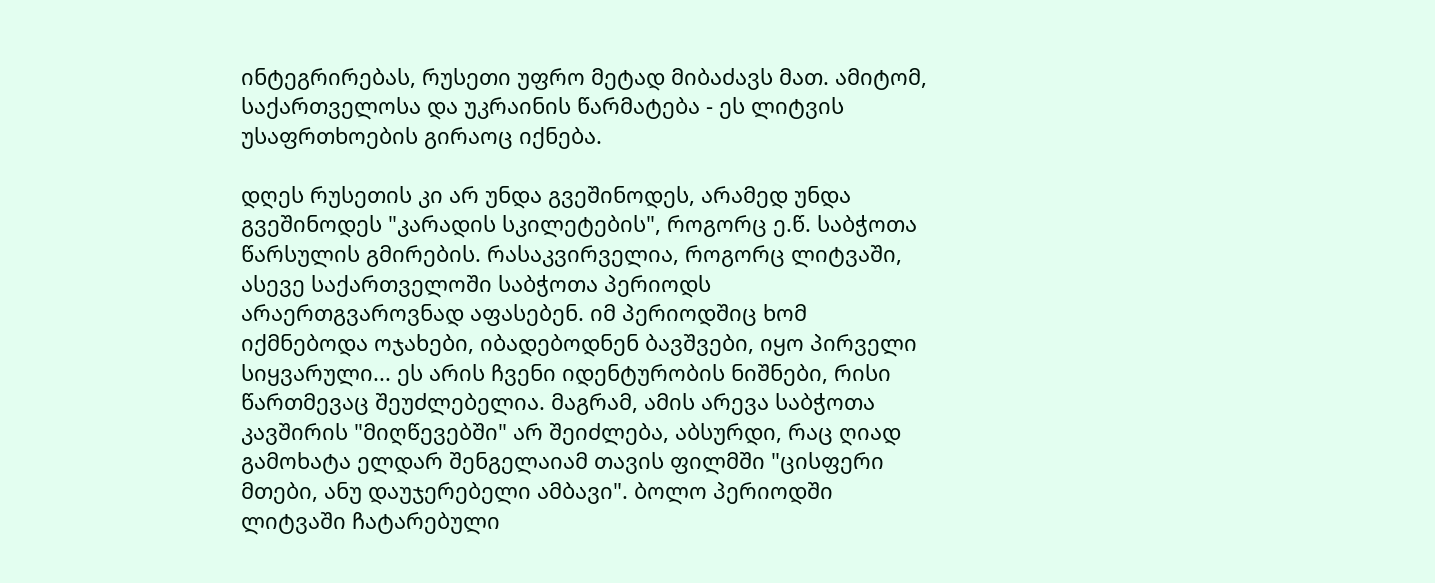ინტეგრირებას, რუსეთი უფრო მეტად მიბაძავს მათ. ამიტომ, საქართველოსა და უკრაინის წარმატება - ეს ლიტვის უსაფრთხოების გირაოც იქნება.

დღეს რუსეთის კი არ უნდა გვეშინოდეს, არამედ უნდა გვეშინოდეს "კარადის სკილეტების", როგორც ე.წ. საბჭოთა წარსულის გმირების. რასაკვირველია, როგორც ლიტვაში, ასევე საქართველოში საბჭოთა პერიოდს არაერთგვაროვნად აფასებენ. იმ პერიოდშიც ხომ იქმნებოდა ოჯახები, იბადებოდნენ ბავშვები, იყო პირველი სიყვარული... ეს არის ჩვენი იდენტურობის ნიშნები, რისი წართმევაც შეუძლებელია. მაგრამ, ამის არევა საბჭოთა კავშირის "მიღწევებში" არ შეიძლება, აბსურდი, რაც ღიად გამოხატა ელდარ შენგელაიამ თავის ფილმში "ცისფერი მთები, ანუ დაუჯერებელი ამბავი". ბოლო პერიოდში ლიტვაში ჩატარებული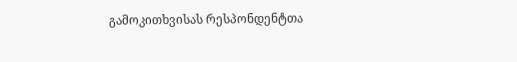გამოკითხვისას რესპონდენტთა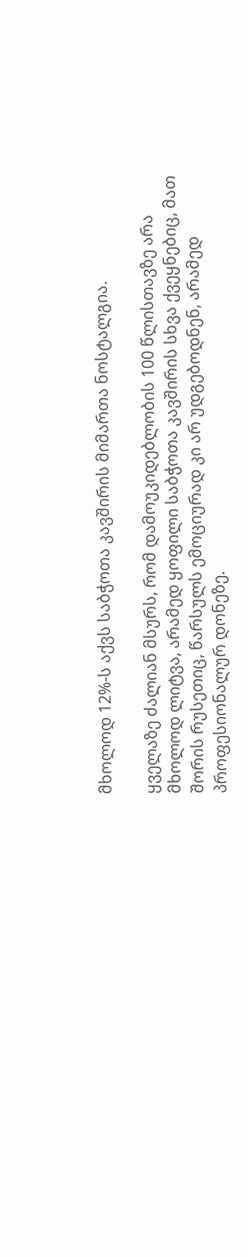მხოლოდ 12%-ს აქვს საბჭოთა კავშირის მიმართა ნოსტალგია.

ყველაზე ძალიან მსურს, რომ დამოუკიდებლობის 100 წლისთავზე არა მხოლოდ ლიტვა, არამედ ყოფილი საბჭოთა კავშირის სხვა ქვეყნებიც, მათ შორის რუსეთიც, წარსულს ემოციურად კი არ უდგებოდნენ, არამედ პროფესიონალურ დონეზე.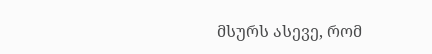მსურს ასევე, რომ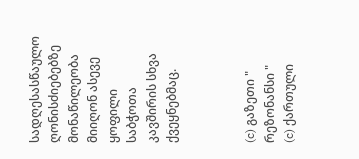სადღესასწაულო ღონისძიებებზე მონაწილეობა მიიღონ ასევე ყოფილი საბჭოთა კავშირის სხვა ქვეყნებმაც.



(c) გაზეთი " რეზონანსი "
(c) ქართული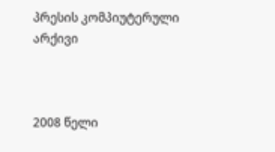პრესის კომპიუტერული არქივი



2008 წელი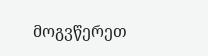მოგვწერეთ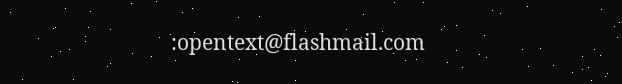:opentext@flashmail.com